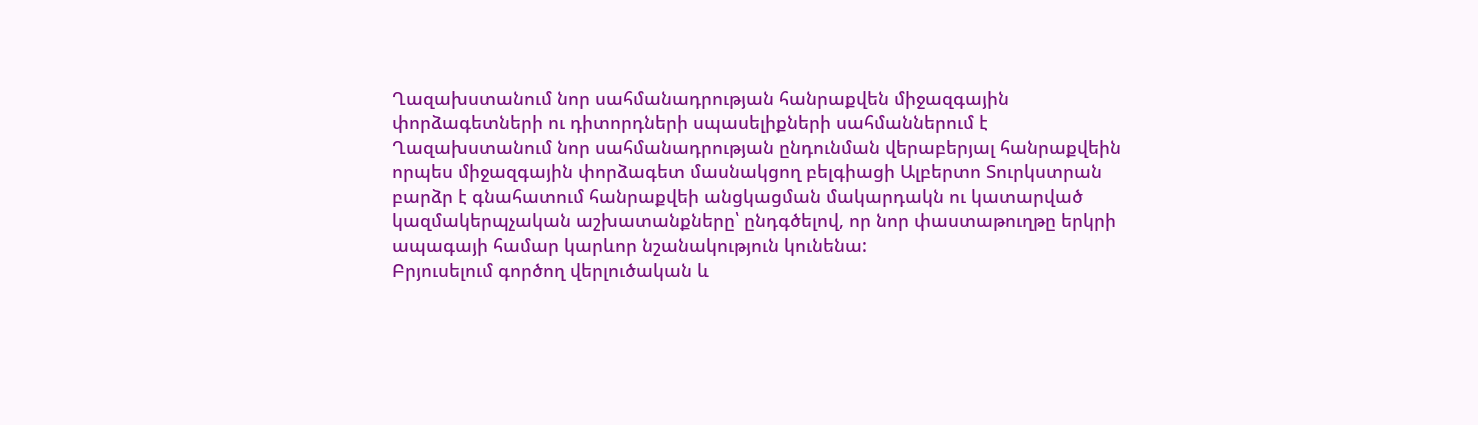Ղազախստանում նոր սահմանադրության հանրաքվեն միջազգային փորձագետների ու դիտորդների սպասելիքների սահմաններում է
Ղազախստանում նոր սահմանադրության ընդունման վերաբերյալ հանրաքվեին որպես միջազգային փորձագետ մասնակցող բելգիացի Ալբերտո Տուրկստրան բարձր է գնահատում հանրաքվեի անցկացման մակարդակն ու կատարված կազմակերպչական աշխատանքները՝ ընդգծելով, որ նոր փաստաթուղթը երկրի ապագայի համար կարևոր նշանակություն կունենա:
Բրյուսելում գործող վերլուծական և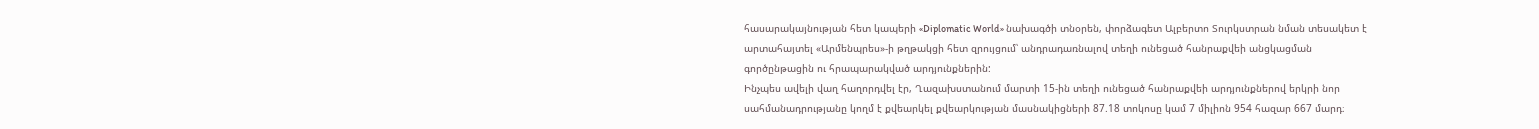հասարակայնության հետ կապերի «Diplomatic World» նախագծի տնօրեն, փորձագետ Ալբերտո Տուրկստրան նման տեսակետ է արտահայտել «Արմենպրես»-ի թղթակցի հետ զրույցում՝ անդրադառնալով տեղի ունեցած հանրաքվեի անցկացման գործընթացին ու հրապարակված արդյունքներին:
Ինչպես ավելի վաղ հաղորդվել էր, Ղազախստանում մարտի 15-ին տեղի ունեցած հանրաքվեի արդյունքներով երկրի նոր սահմանադրությանը կողմ է քվեարկել քվեարկության մասնակիցների 87.18 տոկոսը կամ 7 միլիոն 954 հազար 667 մարդ։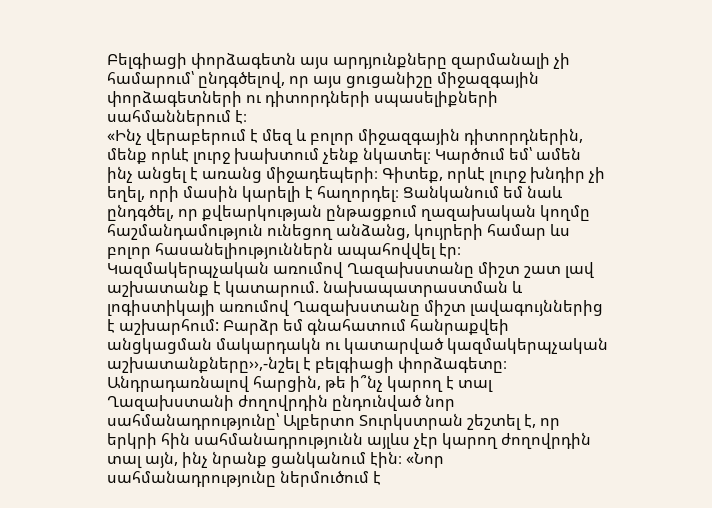Բելգիացի փորձագետն այս արդյունքները զարմանալի չի համարում՝ ընդգծելով, որ այս ցուցանիշը միջազգային փորձագետների ու դիտորդների սպասելիքների սահմաններում է։
«Ինչ վերաբերում է մեզ և բոլոր միջազգային դիտորդներին, մենք որևէ լուրջ խախտում չենք նկատել։ Կարծում եմ՝ ամեն ինչ անցել է առանց միջադեպերի։ Գիտեք, որևէ լուրջ խնդիր չի եղել, որի մասին կարելի է հաղորդել։ Ցանկանում եմ նաև ընդգծել, որ քվեարկության ընթացքում ղազախական կողմը հաշմանդամություն ունեցող անձանց, կույրերի համար ևս բոլոր հասանելիություններն ապահովվել էր։ Կազմակերպչական առումով Ղազախստանը միշտ շատ լավ աշխատանք է կատարում. նախապատրաստման և լոգիստիկայի առումով Ղազախստանը միշտ լավագույններից է աշխարհում: Բարձր եմ գնահատում հանրաքվեի անցկացման մակարդակն ու կատարված կազմակերպչական աշխատանքները››,-նշել է բելգիացի փորձագետը։
Անդրադառնալով հարցին, թե ի՞նչ կարող է տալ Ղազախստանի ժողովրդին ընդունված նոր սահմանադրությունը՝ Ալբերտո Տուրկստրան շեշտել է, որ երկրի հին սահմանադրությունն այլևս չէր կարող ժողովրդին տալ այն, ինչ նրանք ցանկանում էին։ «Նոր սահմանադրությունը ներմուծում է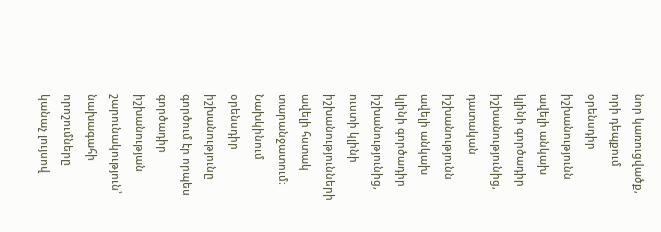նոր կառուցվածք, որի դեպքում օրենսդիր իշխանությունն ավելի անկախ կլինի գործադիր իշխանությունից, դատական իշխանությունն ավելի անկախ կլինի գործադիր իշխանությունից, ուստի կլինի իշխանությունների ավելի հստակ տարանջատում։ Նախկինում օրենսդիր իշխանությունը գործում էր որպես գործադիր իշխանության շարունակություն՝ նախագահի որոշումները կանաչ լույսով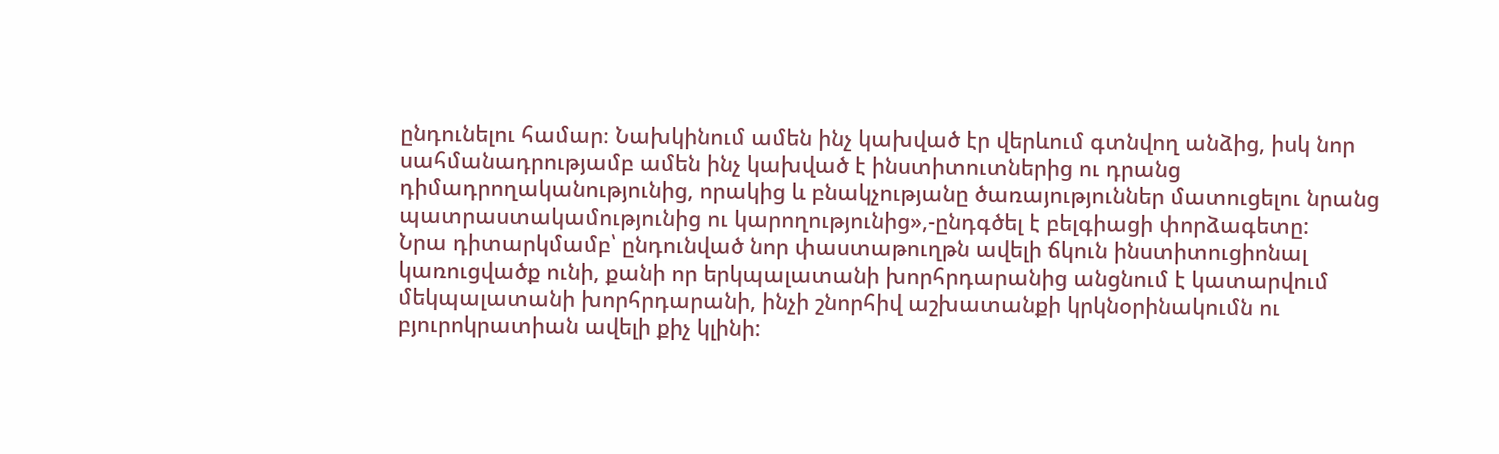ընդունելու համար։ Նախկինում ամեն ինչ կախված էր վերևում գտնվող անձից, իսկ նոր սահմանադրությամբ ամեն ինչ կախված է ինստիտուտներից ու դրանց դիմադրողականությունից, որակից և բնակչությանը ծառայություններ մատուցելու նրանց պատրաստակամությունից ու կարողությունից»,-ընդգծել է բելգիացի փորձագետը:
Նրա դիտարկմամբ՝ ընդունված նոր փաստաթուղթն ավելի ճկուն ինստիտուցիոնալ կառուցվածք ունի, քանի որ երկպալատանի խորհրդարանից անցնում է կատարվում մեկպալատանի խորհրդարանի, ինչի շնորհիվ աշխատանքի կրկնօրինակումն ու բյուրոկրատիան ավելի քիչ կլինի: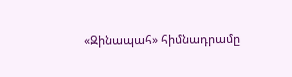«Զինապահ» հիմնադրամը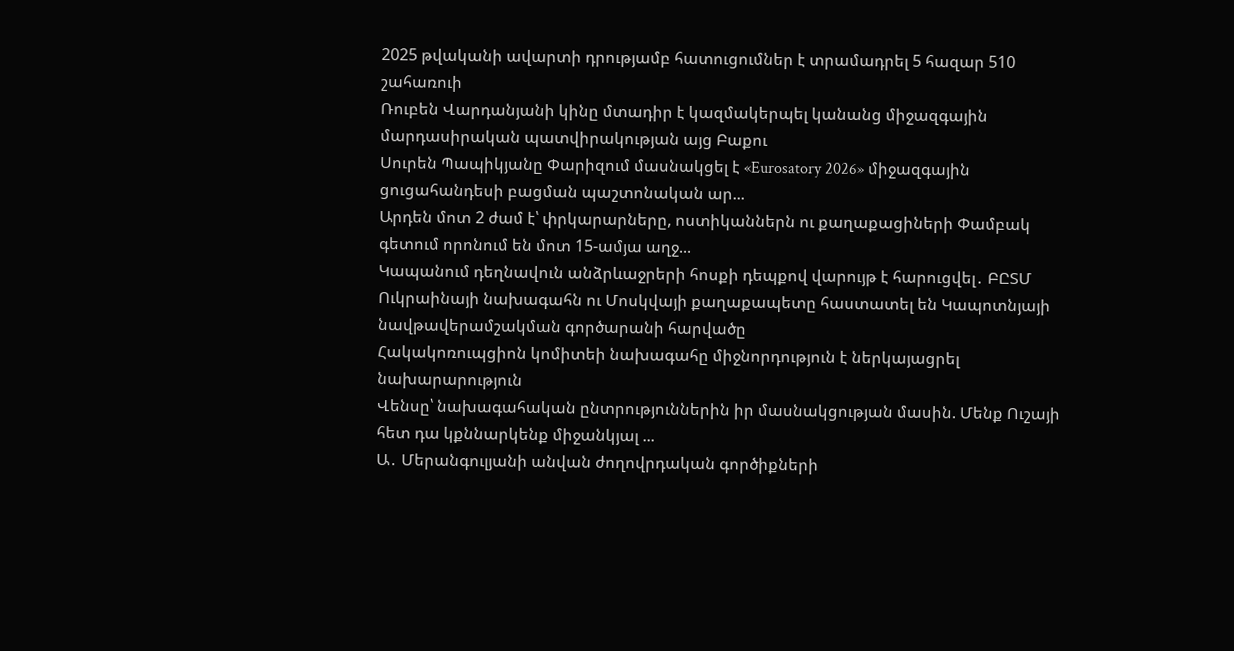2025 թվականի ավարտի դրությամբ հատուցումներ է տրամադրել 5 հազար 510 շահառուի
Ռուբեն Վարդանյանի կինը մտադիր է կազմակերպել կանանց միջազգային մարդասիրական պատվիրակության այց Բաքու
Սուրեն Պապիկյանը Փարիզում մասնակցել է «Eurosatory 2026» միջազգային ցուցահանդեսի բացման պաշտոնական ար...
Արդեն մոտ 2 ժամ է՝ փրկարարները, ոստիկաններն ու քաղաքացիների Փամբակ գետում որոնում են մոտ 15-ամյա աղջ...
Կապանում դեղնավուն անձրևաջրերի հոսքի դեպքով վարույթ է հարուցվել․ ԲԸՏՄ
Ուկրաինայի նախագահն ու Մոսկվայի քաղաքապետը հաստատել են Կապոտնյայի նավթավերամշակման գործարանի հարվածը
Հակակոռուպցիոն կոմիտեի նախագահը միջնորդություն է ներկայացրել նախարարություն
Վենսը՝ նախագահական ընտրություններին իր մասնակցության մասին. Մենք Ուշայի հետ դա կքննարկենք միջանկյալ ...
Ա․ Մերանգուլյանի անվան ժողովրդական գործիքների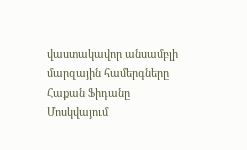վաստակավոր անսամբլի մարզային համերգները
Հաքան Ֆիդանը Մոսկվայում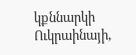կքննարկի Ուկրաինայի,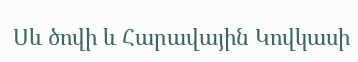Սև ծովի և Հարավային Կովկասի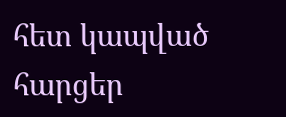հետ կապված հարցեր